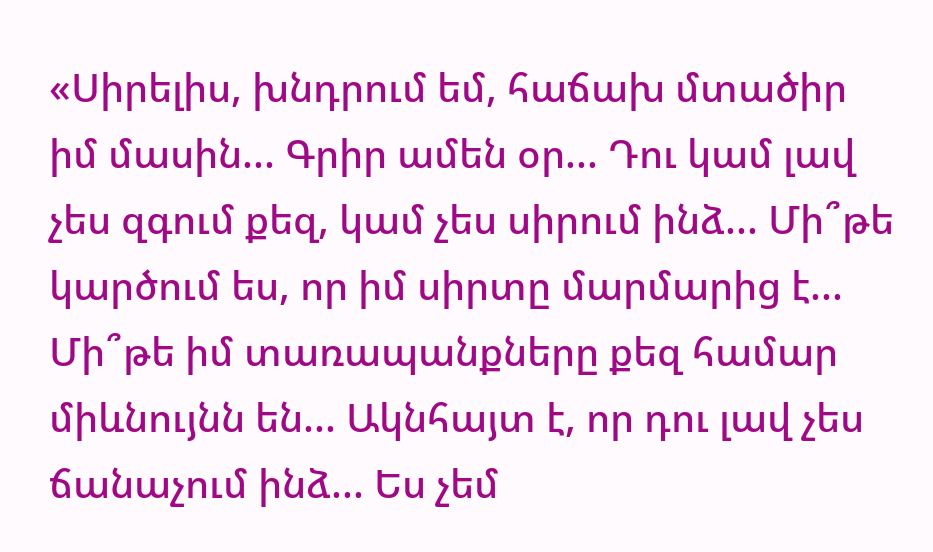«Սիրելիս, խնդրում եմ, հաճախ մտածիր իմ մասին... Գրիր ամեն օր... Դու կամ լավ չես զգում քեզ, կամ չես սիրում ինձ... Մի՞թե կարծում ես, որ իմ սիրտը մարմարից է... Մի՞թե իմ տառապանքները քեզ համար միևնույնն են... Ակնհայտ է, որ դու լավ չես ճանաչում ինձ... Ես չեմ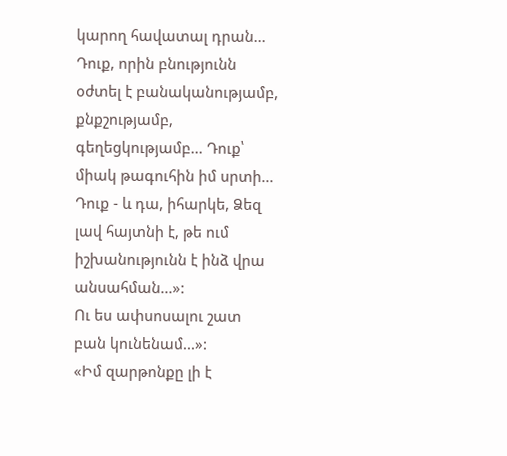կարող հավատալ դրան... Դուք, որին բնությունն օժտել է բանականությամբ, քնքշությամբ, գեղեցկությամբ... Դուք՝ միակ թագուհին իմ սրտի... Դուք - և դա, իհարկե, Ձեզ լավ հայտնի է, թե ում իշխանությունն է ինձ վրա անսահման...»:
Ու ես ափսոսալու շատ բան կունենամ...»:
«Իմ զարթոնքը լի է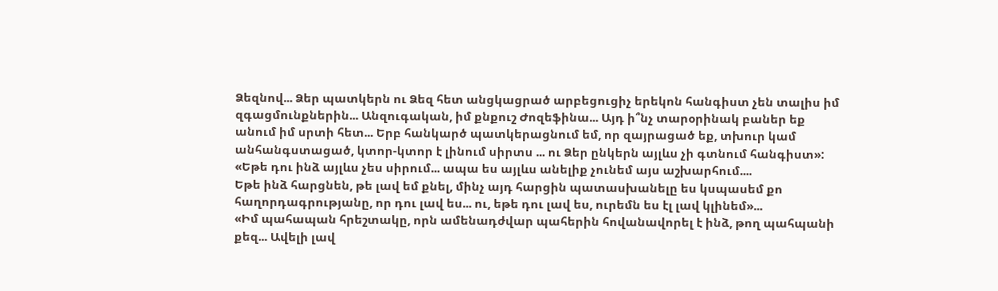Ձեզնով... Ձեր պատկերն ու Ձեզ հետ անցկացրած արբեցուցիչ երեկոն հանգիստ չեն տալիս իմ զգացմունքներին... Անզուգական, իմ քնքուշ Ժոզեֆինա... Այդ ի՞նչ տարօրինակ բաներ եք անում իմ սրտի հետ... Երբ հանկարծ պատկերացնում եմ, որ զայրացած եք, տխուր կամ անհանգստացած, կտոր-կտոր է լինում սիրտս ... ու Ձեր ընկերն այլևս չի գտնում հանգիստ»:
«Եթե դու ինձ այլևս չես սիրում... ապա ես այլևս անելիք չունեմ այս աշխարհում....
Եթե ինձ հարցնեն, թե լավ եմ քնել, մինչ այդ հարցին պատասխանելը ես կսպասեմ քո հաղորդագրությանը, որ դու լավ ես... ու, եթե դու լավ ես, ուրեմն ես էլ լավ կլինեմ»...
«Իմ պահապան հրեշտակը, որն ամենադժվար պահերին հովանավորել է ինձ, թող պահպանի քեզ... Ավելի լավ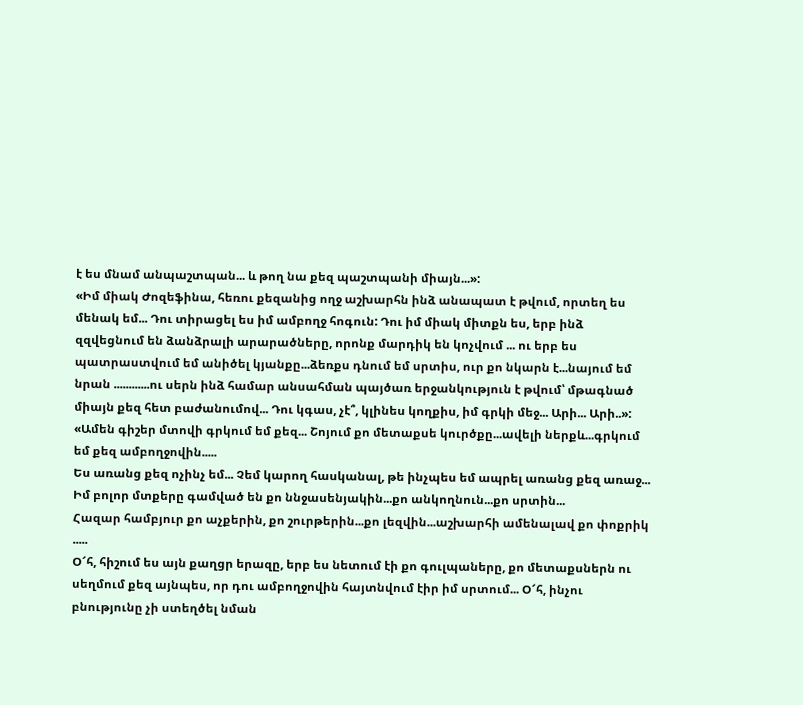է ես մնամ անպաշտպան... և թող նա քեզ պաշտպանի միայն...»:
«Իմ միակ Ժոզեֆինա, հեռու քեզանից ողջ աշխարհն ինձ անապատ է թվում, որտեղ ես մենակ եմ... Դու տիրացել ես իմ ամբողջ հոգուն: Դու իմ միակ միտքն ես, երբ ինձ զզվեցնում են ձանձրալի արարածները, որոնք մարդիկ են կոչվում ... ու երբ ես պատրաստվում եմ անիծել կյանքը...ձեռքս դնում եմ սրտիս, ուր քո նկարն է...նայում եմ նրան ............ու սերն ինձ համար անսահման պայծառ երջանկություն է թվում՝ մթագնած միայն քեզ հետ բաժանումով... Դու կգաս, չէ՞, կլինես կողքիս, իմ գրկի մեջ... Արի... Արի..»:
«Ամեն գիշեր մտովի գրկում եմ քեզ... Շոյում քո մետաքսե կուրծքը...ավելի ներքև...գրկում եմ քեզ ամբողջովին.....
Ես առանց քեզ ոչինչ եմ... Չեմ կարող հասկանալ, թե ինչպես եմ ապրել առանց քեզ առաջ...
Իմ բոլոր մտքերը գամված են քո ննջասենյակին...քո անկողնուն...քո սրտին...
Հազար համբյուր քո աչքերին, քո շուրթերին...քո լեզվին...աշխարհի ամենալավ քո փոքրիկ .....
Օ՜հ, հիշում ես այն քաղցր երազը, երբ ես նետում էի քո գուլպաները, քո մետաքսներն ու սեղմում քեզ այնպես, որ դու ամբողջովին հայտնվում էիր իմ սրտում... Օ՜հ, ինչու բնությունը չի ստեղծել նման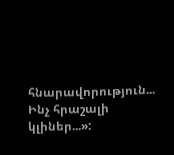հնարավորություն... Ինչ հրաշալի կլիներ...»: